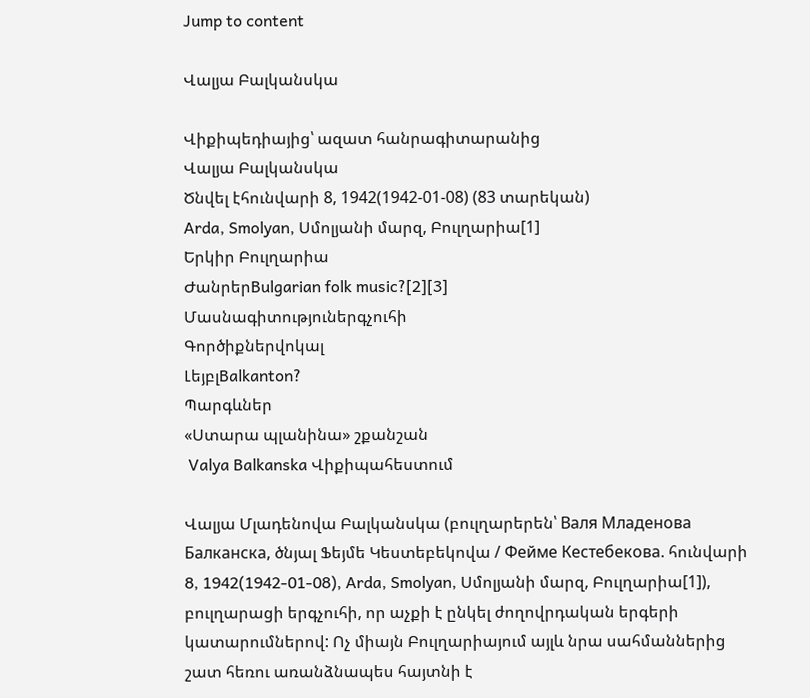Jump to content

Վալյա Բալկանսկա

Վիքիպեդիայից՝ ազատ հանրագիտարանից
Վալյա Բալկանսկա
Ծնվել էհունվարի 8, 1942(1942-01-08) (83 տարեկան)
Arda, Smolyan, Սմոլյանի մարզ, Բուլղարիա[1]
Երկիր Բուլղարիա
ԺանրերBulgarian folk music?[2][3]
Մասնագիտություներգչուհի
Գործիքներվոկալ
ԼեյբլBalkanton?
Պարգևներ
«Ստարա պլանինա» շքանշան
 Valya Balkanska Վիքիպահեստում

Վալյա Մլադենովա Բալկանսկա (բուլղարերեն՝ Валя Младенова Балканска, ծնյալ Ֆեյմե Կեստեբեկովա / Фейме Кестебекова. հունվարի 8, 1942(1942-01-08), Arda, Smolyan, Սմոլյանի մարզ, Բուլղարիա[1]), բուլղարացի երգչուհի, որ աչքի է ընկել ժողովրդական երգերի կատարումներով: Ոչ միայն Բուլղարիայում այլև նրա սահմաններից շատ հեռու առանձնապես հայտնի է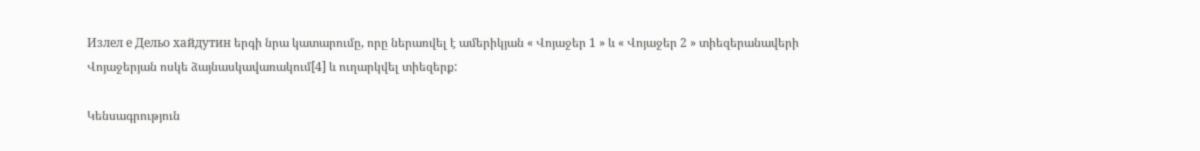Излел е Дельо хайдутин երգի նրա կատարումը, որը ներառվել է ամերիկյան « Վոյաջեր 1 » և « Վոյաջեր 2 » տիեզերանավերի Վոյաջերյան ոսկե ձայնասկավառակում[4] և ուղարկվել տիեզերք:

Կենսագրություն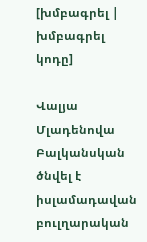[խմբագրել | խմբագրել կոդը]

Վալյա Մլադենովա Բալկանսկան ծնվել է իսլամադավան բուլղարական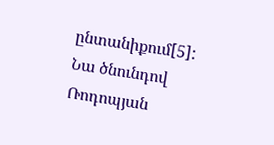ընտանիքում[5]: Նա ծնունդով Ռոդոպյան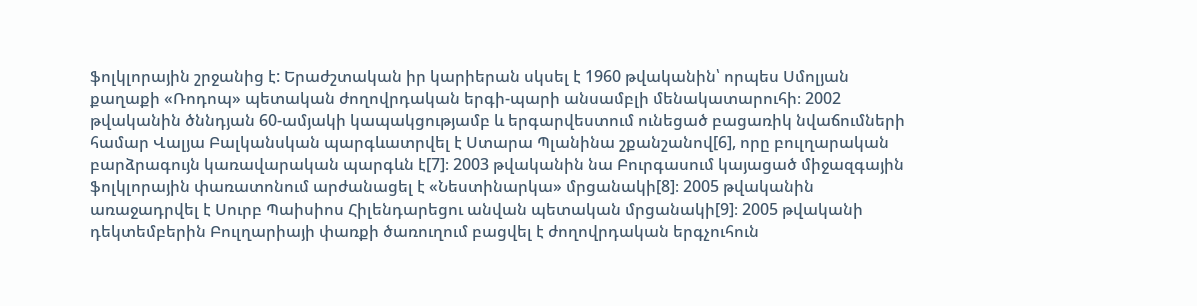ֆոլկլորային շրջանից է: Երաժշտական իր կարիերան սկսել է 1960 թվականին՝ որպես Սմոլյան քաղաքի «Ռոդոպ» պետական ժողովրդական երգի-պարի անսամբլի մենակատարուհի։ 2002 թվականին ծննդյան 60-ամյակի կապակցությամբ և երգարվեստում ունեցած բացառիկ նվաճումների համար Վալյա Բալկանսկան պարգևատրվել է Ստարա Պլանինա շքանշանով[6], որը բուլղարական բարձրագույն կառավարական պարգևն է[7]։ 2003 թվականին նա Բուրգասում կայացած միջազգային ֆոլկլորային փառատոնում արժանացել է «Նեստինարկա» մրցանակի[8]։ 2005 թվականին առաջադրվել է Սուրբ Պաիսիոս Հիլենդարեցու անվան պետական մրցանակի[9]։ 2005 թվականի դեկտեմբերին Բուլղարիայի փառքի ծառուղում բացվել է ժողովրդական երգչուհուն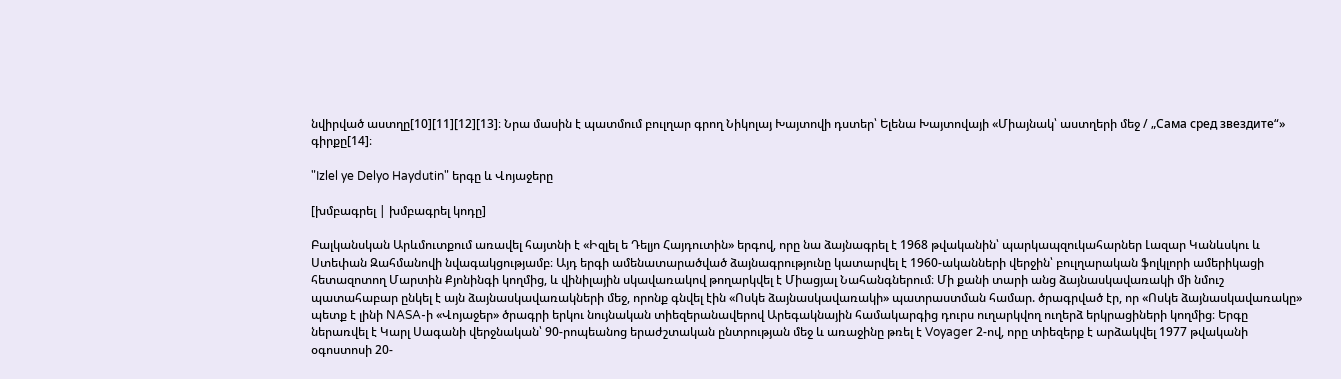նվիրված աստղը[10][11][12][13]։ Նրա մասին է պատմում բուլղար գրող Նիկոլայ Խայտովի դստեր՝ Ելենա Խայտովայի «Միայնակ՝ աստղերի մեջ / „Сама сред звездите“» գիրքը[14]։

"Izlel ye Delyo Haydutin" երգը և Վոյաջերը

[խմբագրել | խմբագրել կոդը]

Բալկանսկան Արևմուտքում առավել հայտնի է «Իզլել ե Դելյո Հայդուտին» երգով, որը նա ձայնագրել է 1968 թվականին՝ պարկապզուկահարներ Լազար Կանևսկու և Ստեփան Զահմանովի նվագակցությամբ։ Այդ երգի ամենատարածված ձայնագրությունը կատարվել է 1960-ականների վերջին՝ բուլղարական ֆոլկլորի ամերիկացի հետազոտող Մարտին Քյոնինգի կողմից, և վինիլային սկավառակով թողարկվել է Միացյալ Նահանգներում։ Մի քանի տարի անց ձայնասկավառակի մի նմուշ պատահաբար ընկել է այն ձայնասկավառակների մեջ, որոնք գնվել էին «Ոսկե ձայնասկավառակի» պատրաստման համար. ծրագրված էր, որ «Ոսկե ձայնասկավառակը» պետք է լինի NASA-ի «Վոյաջեր» ծրագրի երկու նույնական տիեզերանավերով Արեգակնային համակարգից դուրս ուղարկվող ուղերձ երկրացիների կողմից։ Երգը ներառվել է Կարլ Սագանի վերջնական՝ 90-րոպեանոց երաժշտական ընտրության մեջ և առաջինը թռել է Voyager 2-ով, որը տիեզերք է արձակվել 1977 թվականի օգոստոսի 20-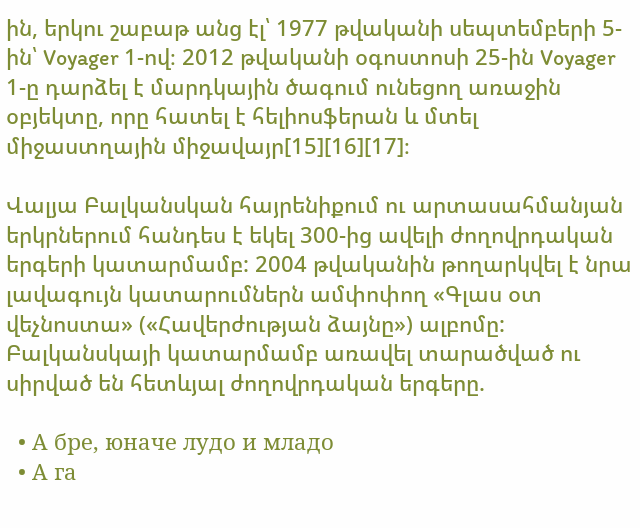ին, երկու շաբաթ անց էլ՝ 1977 թվականի սեպտեմբերի 5-ին՝ Voyager 1-ով։ 2012 թվականի օգոստոսի 25-ին Voyager 1-ը դարձել է մարդկային ծագում ունեցող առաջին օբյեկտը, որը հատել է հելիոսֆերան և մտել միջաստղային միջավայր[15][16][17]։

Վալյա Բալկանսկան հայրենիքում ու արտասահմանյան երկրներում հանդես է եկել 300-ից ավելի ժողովրդական երգերի կատարմամբ: 2004 թվականին թողարկվել է նրա լավագույն կատարումներն ամփոփող «Գլաս օտ վեչնոստա» («Հավերժության ձայնը») ալբոմը: Բալկանսկայի կատարմամբ առավել տարածված ու սիրված են հետևյալ ժողովրդական երգերը.

  • А бре, юначе лудо и младо
  • А га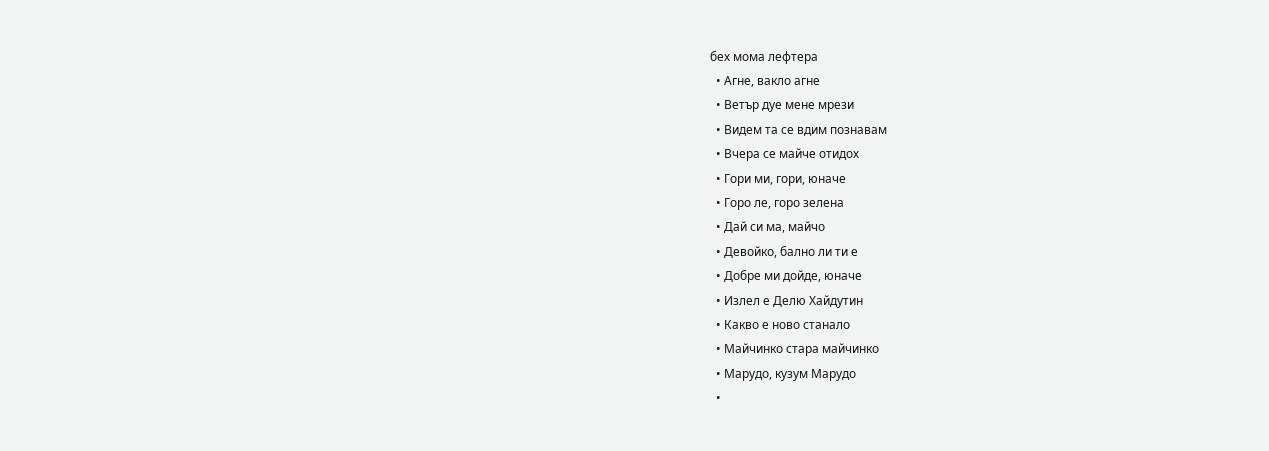бех мома лефтера
  • Агне, вакло агне
  • Ветър дуе мене мрези
  • Видем та се вдим познавам
  • Вчера се майче отидох
  • Гори ми, гори, юначе
  • Горо ле, горо зелена
  • Дай си ма, майчо
  • Девойко, бално ли ти е
  • Добре ми дойде, юначе
  • Излел е Делю Хайдутин
  • Какво е ново станало
  • Майчинко стара майчинко
  • Марудо, кузум Марудо
  •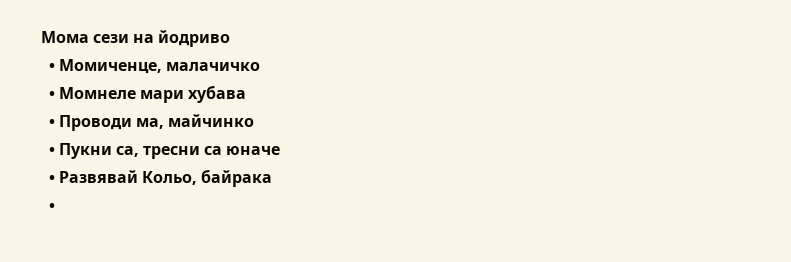Мома сези на йодриво
  • Момиченце, малачичко
  • Момнеле мари хубава
  • Проводи ма, майчинко
  • Пукни са, тресни са юначе
  • Развявай Кольо, байрака
  •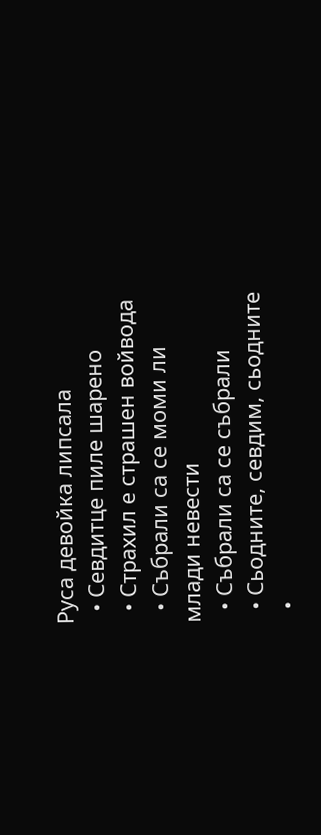Руса девойка липсала
  • Севдитце пиле шарено
  • Страхил е страшен войвода
  • Събрали са се моми ли млади невести
  • Събрали са се събрали
  • Сьодните, севдим, сьодните
  •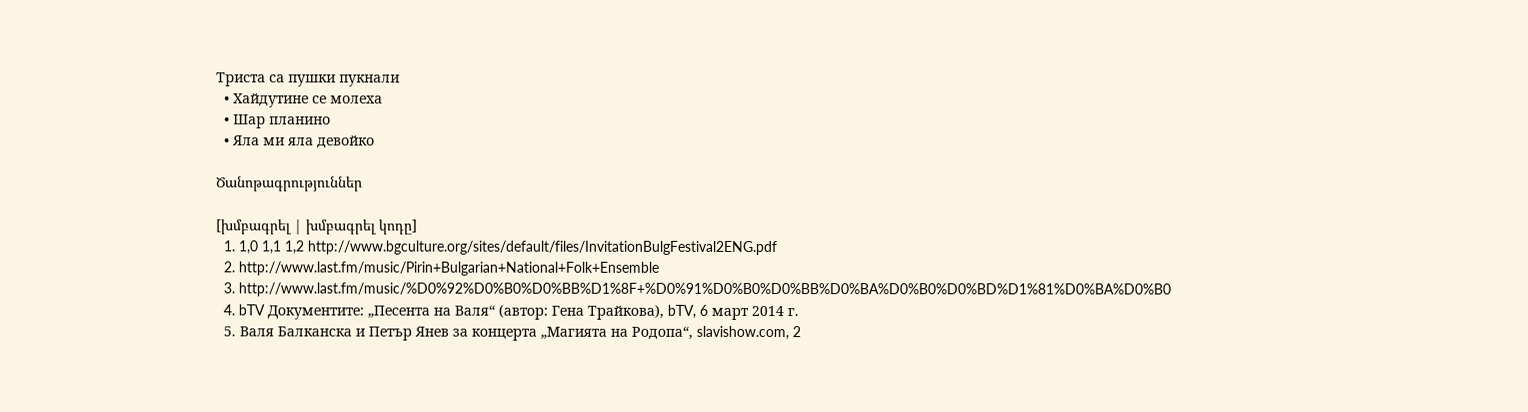Триста са пушки пукнали
  • Хайдутине се молеха
  • Шар планино
  • Яла ми яла девойко

Ծանոթագրություններ

[խմբագրել | խմբագրել կոդը]
  1. 1,0 1,1 1,2 http://www.bgculture.org/sites/default/files/InvitationBulgFestival2ENG.pdf
  2. http://www.last.fm/music/Pirin+Bulgarian+National+Folk+Ensemble
  3. http://www.last.fm/music/%D0%92%D0%B0%D0%BB%D1%8F+%D0%91%D0%B0%D0%BB%D0%BA%D0%B0%D0%BD%D1%81%D0%BA%D0%B0
  4. bTV Документите: „Песента на Валя“ (автор: Гена Трайкова), bTV, 6 март 2014 г.
  5. Валя Балканска и Петър Янев за концерта „Магията на Родопа“, slavishow.com, 2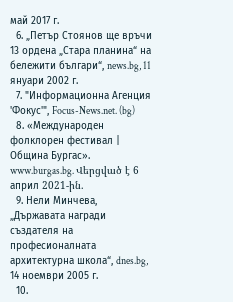май 2017 г.
  6. „Петър Стоянов ще връчи 13 ордена „Стара планина“ на бележити българи“, news.bg, 11 януари 2002 г.
  7. "Информационна Агенция 'Фокус'", Focus-News.net. (bg)
  8. «Международен фолклорен фестивал | Община Бургас». www.burgas.bg. Վերցված է 6 април 2021-ին.
  9. Нели Минчева, „Държавата награди създателя на професионалната архитектурна школа“, dnes.bg, 14 ноември 2005 г.
  10.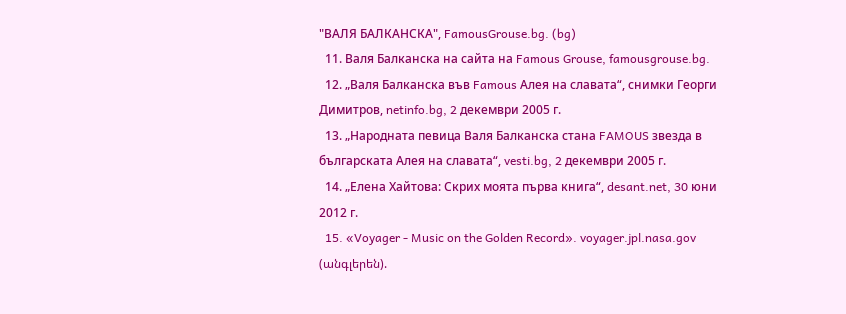"ВАЛЯ БАЛКАНСКА", FamousGrouse.bg. (bg)
  11. Валя Балканска на сайта на Famous Grouse, famousgrouse.bg.
  12. „Валя Балканска във Famous Алея на славата“, снимки Георги Димитров, netinfo.bg, 2 декември 2005 г.
  13. „Народната певица Валя Балканска стана FAMOUS звезда в българската Алея на славата“, vesti.bg, 2 декември 2005 г.
  14. „Елена Хайтова: Скрих моята първа книга“, desant.net, 30 юни 2012 г.
  15. «Voyager - Music on the Golden Record». voyager.jpl.nasa.gov (անգլերեն).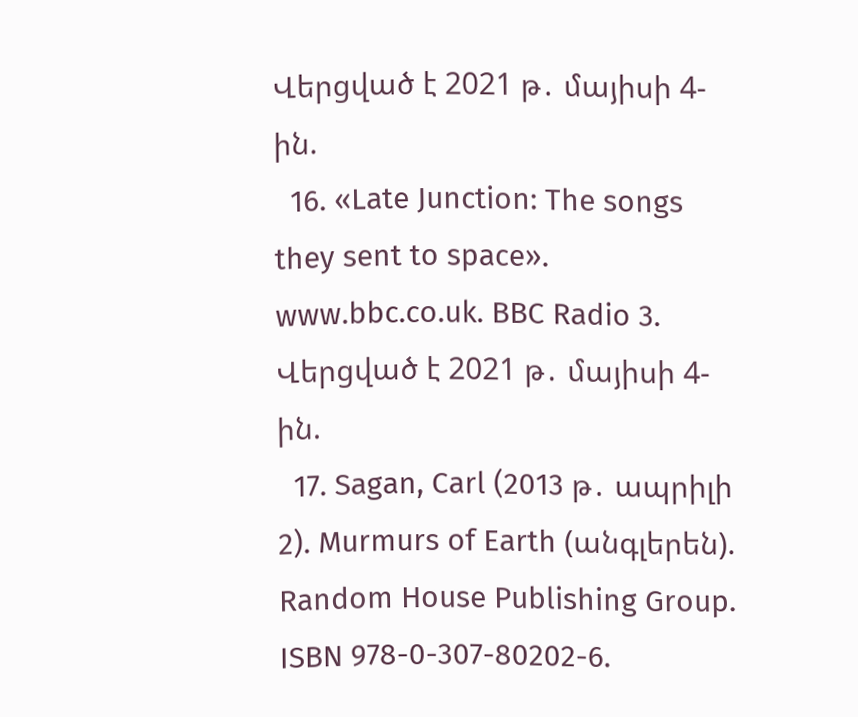Վերցված է 2021 թ․ մայիսի 4-ին.
  16. «Late Junction: The songs they sent to space». www.bbc.co.uk. BBC Radio 3. Վերցված է 2021 թ․ մայիսի 4-ին.
  17. Sagan, Carl (2013 թ․ ապրիլի 2). Murmurs of Earth (անգլերեն). Random House Publishing Group. ISBN 978-0-307-80202-6.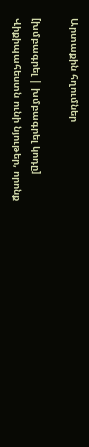Արտաքին հղումներ

[խմբագրել | խմբագրել կոդը]
Վիքիպահեստն ունի նյութեր, որոնք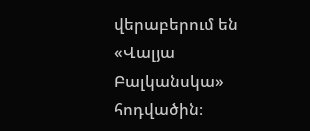վերաբերում են «Վալյա Բալկանսկա» հոդվածին։